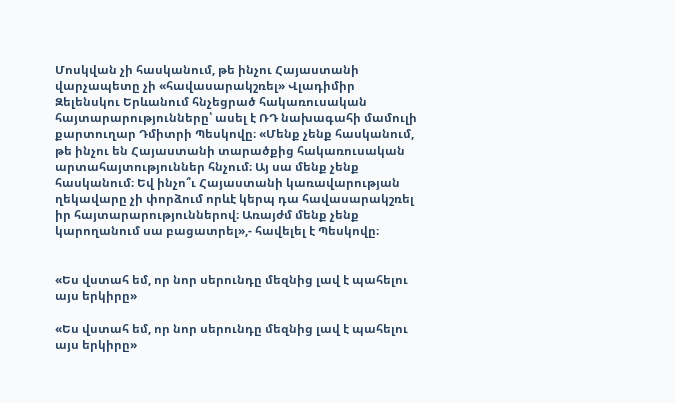Մոսկվան չի հասկանում, թե ինչու Հայաստանի վարչապետը չի «հավասարակշռել» Վլադիմիր Զելենսկու Երևանում հնչեցրած հակառուսական հայտարարությունները՝ ասել է ՌԴ նախագահի մամուլի քարտուղար Դմիտրի Պեսկովը։ «Մենք չենք հասկանում, թե ինչու են Հայաստանի տարածքից հակառուսական արտահայտություններ հնչում։ Այ սա մենք չենք հասկանում։ Եվ ինչո՞ւ Հայաստանի կառավարության ղեկավարը չի փորձում որևէ կերպ դա հավասարակշռել իր հայտարարություններով։ Առայժմ մենք չենք կարողանում սա բացատրել»,- հավելել է Պեսկովը։


«Ես վստահ եմ, որ նոր սերունդը մեզնից լավ է պահելու այս երկիրը»

«Ես վստահ եմ, որ նոր սերունդը մեզնից լավ է պահելու այս երկիրը»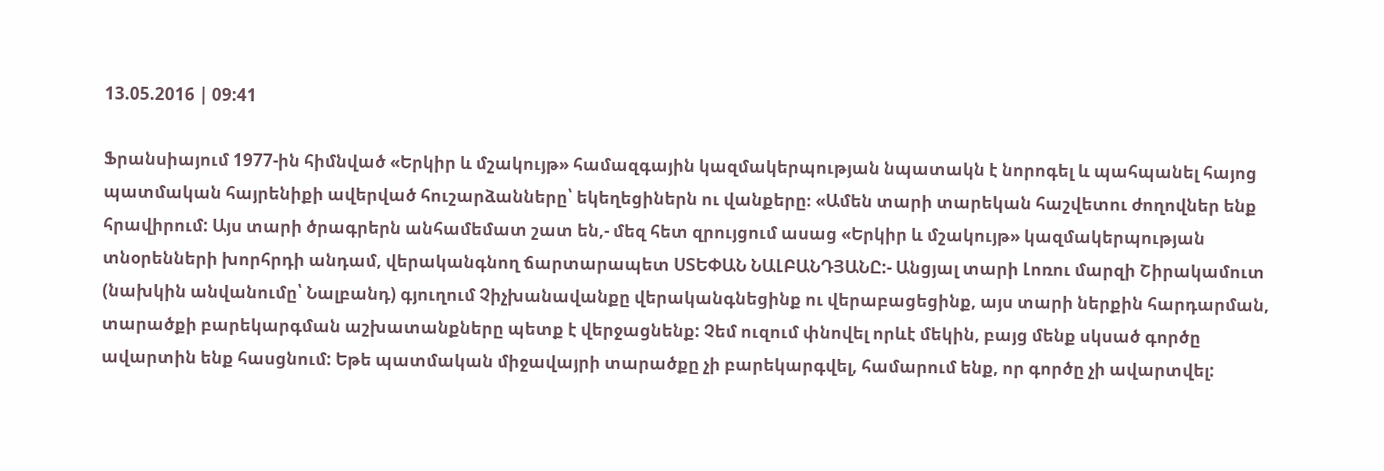13.05.2016 | 09:41

Ֆրանսիայում 1977-ին հիմնված «Երկիր և մշակույթ» համազգային կազմակերպության նպատակն է նորոգել և պահպանել հայոց պատմական հայրենիքի ավերված հուշարձանները՝ եկեղեցիներն ու վանքերը։ «Ամեն տարի տարեկան հաշվետու ժողովներ ենք հրավիրում: Այս տարի ծրագրերն անհամեմատ շատ են,- մեզ հետ զրույցում ասաց «Երկիր և մշակույթ» կազմակերպության տնօրենների խորհրդի անդամ, վերականգնող ճարտարապետ ՍՏԵՓԱՆ ՆԱԼԲԱՆԴՅԱՆԸ:- Անցյալ տարի Լոռու մարզի Շիրակամուտ (նախկին անվանումը՝ Նալբանդ) գյուղում Չիչխանավանքը վերականգնեցինք ու վերաբացեցինք, այս տարի ներքին հարդարման, տարածքի բարեկարգման աշխատանքները պետք է վերջացնենք: Չեմ ուզում փնովել որևէ մեկին, բայց մենք սկսած գործը ավարտին ենք հասցնում: Եթե պատմական միջավայրի տարածքը չի բարեկարգվել, համարում ենք, որ գործը չի ավարտվել: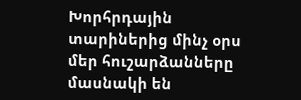Խորհրդային տարիներից մինչ օրս մեր հուշարձանները մասնակի են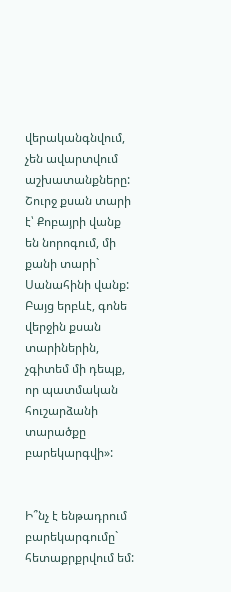վերականգնվում, չեն ավարտվում աշխատանքները: Շուրջ քսան տարի է՝ Քոբայրի վանք են նորոգում, մի քանի տարի` Սանահինի վանք: Բայց երբևէ, գոնե վերջին քսան տարիներին, չգիտեմ մի դեպք, որ պատմական հուշարձանի տարածքը բարեկարգվի»:


Ի՞նչ է ենթադրում բարեկարգումը` հետաքրքրվում եմ: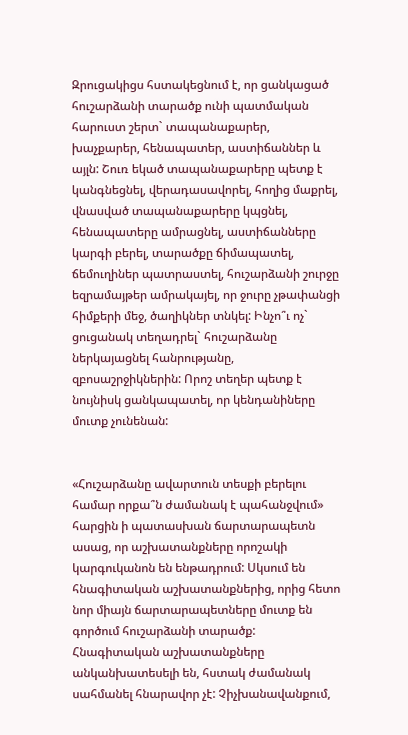Զրուցակիցս հստակեցնում է, որ ցանկացած հուշարձանի տարածք ունի պատմական հարուստ շերտ` տապանաքարեր, խաչքարեր, հենապատեր, աստիճաններ և այլն: Շուռ եկած տապանաքարերը պետք է կանգնեցնել, վերադասավորել, հողից մաքրել, վնասված տապանաքարերը կպցնել, հենապատերը ամրացնել, աստիճանները կարգի բերել, տարածքը ճիմապատել, ճեմուղիներ պատրաստել, հուշարձանի շուրջը եզրամայթեր ամրակայել, որ ջուրը չթափանցի հիմքերի մեջ, ծաղիկներ տնկել: Ինչո՞ւ ոչ` ցուցանակ տեղադրել` հուշարձանը ներկայացնել հանրությանը, զբոսաշրջիկներին: Որոշ տեղեր պետք է նույնիսկ ցանկապատել, որ կենդանիները մուտք չունենան:


«Հուշարձանը ավարտուն տեսքի բերելու համար որքա՞ն ժամանակ է պահանջվում» հարցին ի պատասխան ճարտարապետն ասաց, որ աշխատանքները որոշակի կարգուկանոն են ենթադրում: Սկսում են հնագիտական աշխատանքներից, որից հետո նոր միայն ճարտարապետները մուտք են գործում հուշարձանի տարածք: Հնագիտական աշխատանքները անկանխատեսելի են, հստակ ժամանակ սահմանել հնարավոր չէ: Չիչխանավանքում,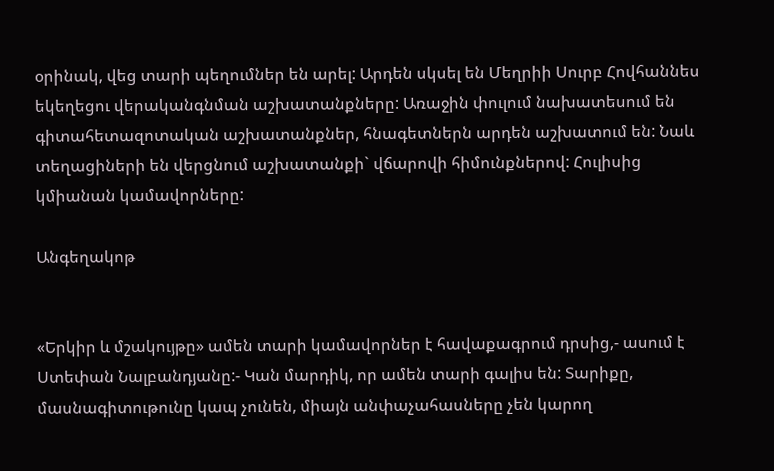օրինակ, վեց տարի պեղումներ են արել: Արդեն սկսել են Մեղրիի Սուրբ Հովհաննես եկեղեցու վերականգնման աշխատանքները: Առաջին փուլում նախատեսում են գիտահետազոտական աշխատանքներ, հնագետներն արդեն աշխատում են: Նաև տեղացիների են վերցնում աշխատանքի` վճարովի հիմունքներով: Հուլիսից կմիանան կամավորները:

Անգեղակոթ


«Երկիր և մշակույթը» ամեն տարի կամավորներ է հավաքագրում դրսից,- ասում է Ստեփան Նալբանդյանը:- Կան մարդիկ, որ ամեն տարի գալիս են: Տարիքը, մասնագիտութունը կապ չունեն, միայն անփաչահասները չեն կարող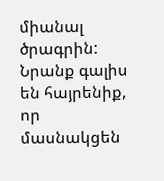միանալ ծրագրին: Նրանք գալիս են հայրենիք, որ մասնակցեն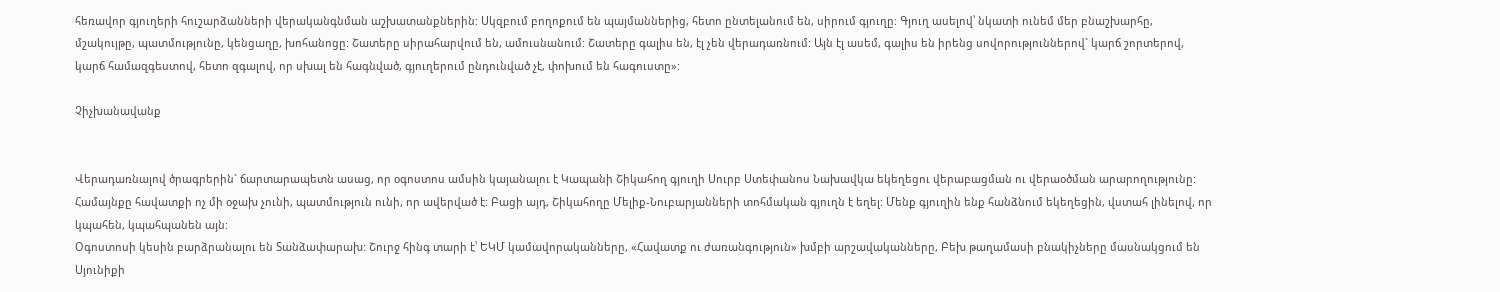հեռավոր գյուղերի հուշարձանների վերականգնման աշխատանքներին: Սկզբում բողոքում են պայմաններից, հետո ընտելանում են, սիրում գյուղը: Գյուղ ասելով՝ նկատի ունեմ մեր բնաշխարհը, մշակույթը, պատմությունը, կենցաղը, խոհանոցը: Շատերը սիրահարվում են, ամուսնանում: Շատերը գալիս են, էլ չեն վերադառնում: Այն էլ ասեմ, գալիս են իրենց սովորություններով` կարճ շորտերով, կարճ համազգեստով, հետո զգալով, որ սխալ են հագնված, գյուղերում ընդունված չէ, փոխում են հագուստը»:

Չիչխանավանք


Վերադառնալով ծրագրերին` ճարտարապետն ասաց, որ օգոստոս ամսին կայանալու է Կապանի Շիկահող գյուղի Սուրբ Ստեփանոս Նախավկա եկեղեցու վերաբացման ու վերաօծման արարողությունը: Համայնքը հավատքի ոչ մի օջախ չունի, պատմություն ունի, որ ավերված է: Բացի այդ, Շիկահողը Մելիք-Նուբարյանների տոհմական գյուղն է եղել: Մենք գյուղին ենք հանձնում եկեղեցին, վստահ լինելով, որ կպահեն, կպահպանեն այն:
Օգոստոսի կեսին բարձրանալու են Տանձափարախ: Շուրջ հինգ տարի է՝ ԵԿՄ կամավորականները, «Հավատք ու ժառանգություն» խմբի արշավականները, Բեխ թաղամասի բնակիչները մասնակցում են Սյունիքի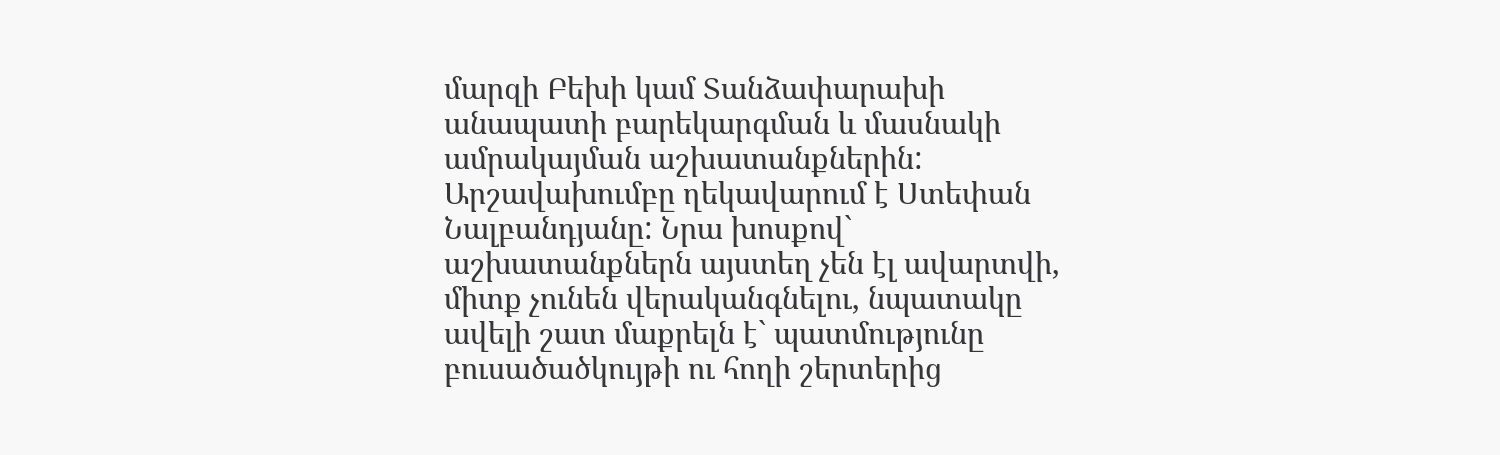մարզի Բեխի կամ Տանձափարախի անապատի բարեկարգման և մասնակի ամրակայման աշխատանքներին: Արշավախումբը ղեկավարում է Ստեփան Նալբանդյանը: Նրա խոսքով` աշխատանքներն այստեղ չեն էլ ավարտվի, միտք չունեն վերականգնելու, նպատակը ավելի շատ մաքրելն է` պատմությունը բուսածածկույթի ու հողի շերտերից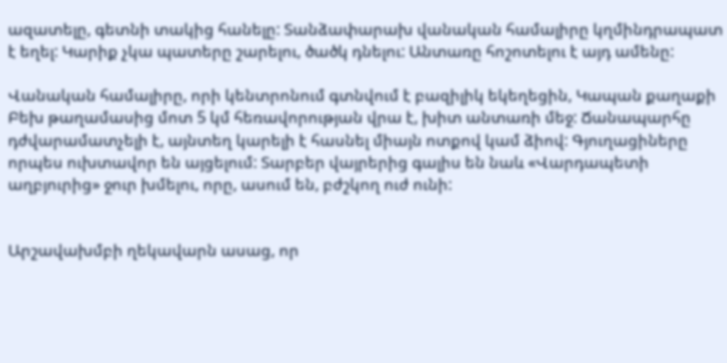ազատելը, գետնի տակից հանելը: Տանձափարախ վանական համալիրը կղմինդրապատ է եղել: Կարիք չկա պատերը շարելու, ծածկ դնելու: Անտառը հոշոտելու է այդ ամենը:

Վանական համալիրը, որի կենտրոնում գտնվում է բազիլիկ եկեղեցին, Կապան քաղաքի Բեխ թաղամասից մոտ 5 կմ հեռավորության վրա է, խիտ անտառի մեջ: Ճանապարհը դժվարամատչելի է, այնտեղ կարելի է հասնել միայն ոտքով կամ ձիով: Գյուղացիները որպես ուխտավոր են այցելում: Տարբեր վայրերից գալիս են նաև «Վարդապետի աղբյուրից» ջուր խմելու, որը, ասում են, բժշկող ուժ ունի:


Արշավախմբի ղեկավարն ասաց, որ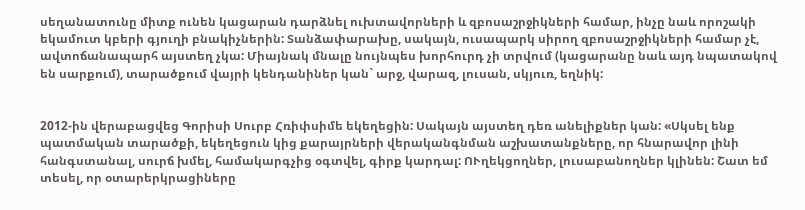սեղանատունը միտք ունեն կացարան դարձնել ուխտավորների և զբոսաշրջիկների համար, ինչը նաև որոշակի եկամուտ կբերի գյուղի բնակիչներին: Տանձափարախը, սակայն, ուսապարկ սիրող զբոսաշրջիկների համար չէ, ավտոճանապարհ այստեղ չկա: Միայնակ մնալը նույնպես խորհուրդ չի տրվում (կացարանը նաև այդ նպատակով են սարքում), տարածքում վայրի կենդանիներ կան` արջ, վարազ, լուսան, սկյուռ, եղնիկ:


2012-ին վերաբացվեց Գորիսի Սուրբ Հռիփսիմե եկեղեցին: Սակայն այստեղ դեռ անելիքներ կան: «Սկսել ենք պատմական տարածքի, եկեղեցուն կից քարայրների վերականգնման աշխատանքները, որ հնարավոր լինի հանգստանալ, սուրճ խմել, համակարգչից օգտվել, գիրք կարդալ: ՈՒղեկցողներ, լուսաբանողներ կլինեն: Շատ եմ տեսել, որ օտարերկրացիները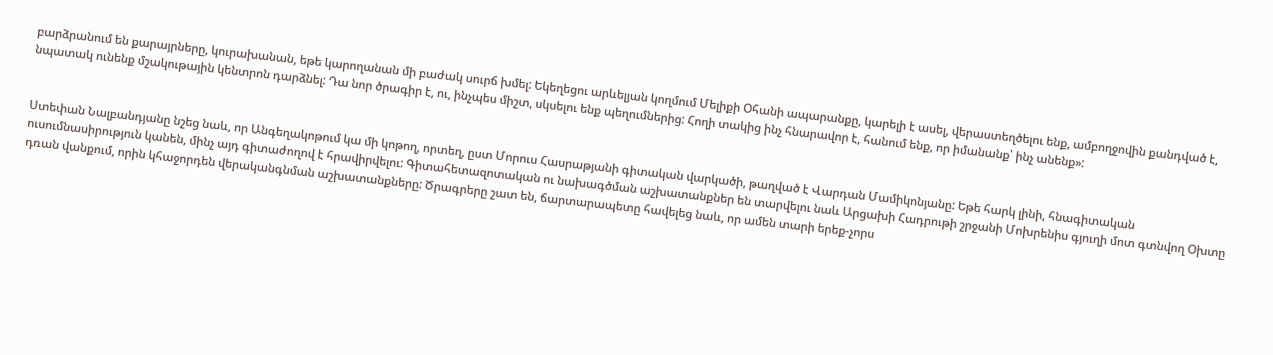բարձրանում են քարայրները, կուրախանան, եթե կարողանան մի բաժակ սուրճ խմել: Եկեղեցու արևելյան կողմում Մելիքի Օհանի ապարանքը, կարելի է ասել, վերաստեղծելու ենք, ամբողջովին քանդված է, նպատակ ունենք մշակութային կենտրոն դարձնել: Դա նոր ծրագիր է, ու, ինչպես միշտ, սկսելու ենք պեղումներից: Հողի տակից ինչ հնարավոր է, հանում ենք, որ իմանանք՝ ինչ անենք»:


Ստեփան Նալբանդյանը նշեց նաև, որ Անգեղակոթում կա մի կոթող, որտեղ, ըստ Մորուս Հասրաթյանի գիտական վարկածի, թաղված է Վարդան Մամիկոնյանը: Եթե հարկ լինի, հնագիտական ուսումնասիրություն կանեն, մինչ այդ գիտաժողով է հրավիրվելու: Գիտահետազոտական ու նախագծման աշխատանքներ են տարվելու նաև Արցախի Հադրութի շրջանի Մոխրենիս գյուղի մոտ գտնվող Օխտը դռան վանքում, որին կհաջորդեն վերականգնման աշխատանքները: Ծրագրերը շատ են, ճարտարապետը հավելեց նաև, որ ամեն տարի երեք-չորս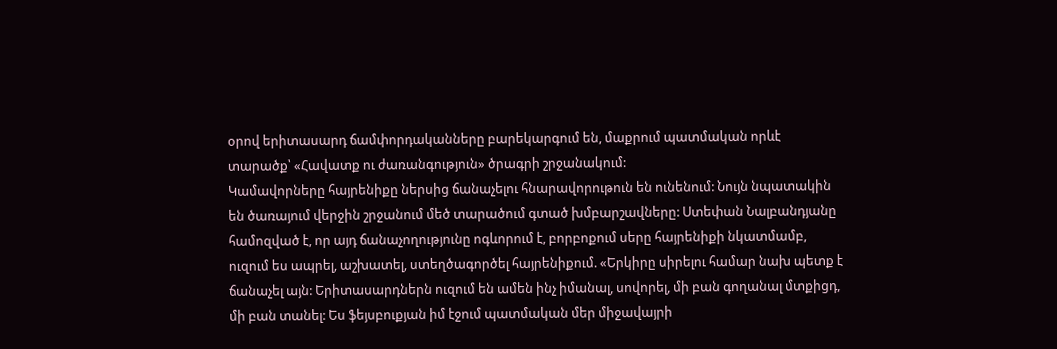օրով երիտասարդ ճամփորդականները բարեկարգում են, մաքրում պատմական որևէ տարածք՝ «Հավատք ու ժառանգություն» ծրագրի շրջանակում:
Կամավորները հայրենիքը ներսից ճանաչելու հնարավորութուն են ունենում: Նույն նպատակին են ծառայում վերջին շրջանում մեծ տարածում գտած խմբարշավները: Ստեփան Նալբանդյանը համոզված է, որ այդ ճանաչողությունը ոգևորում է, բորբոքում սերը հայրենիքի նկատմամբ, ուզում ես ապրել, աշխատել, ստեղծագործել հայրենիքում. «Երկիրը սիրելու համար նախ պետք է ճանաչել այն: Երիտասարդներն ուզում են ամեն ինչ իմանալ, սովորել, մի բան գողանալ մտքիցդ, մի բան տանել: Ես ֆեյսբուքյան իմ էջում պատմական մեր միջավայրի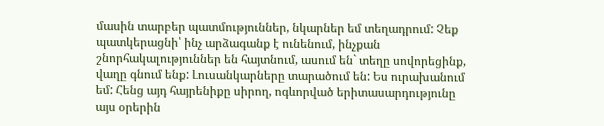մասին տարբեր պատմություններ, նկարներ եմ տեղադրում: Չեք պատկերացնի՝ ինչ արձագանք է ունենում, ինչքան շնորհակալություններ են հայտնում, ասում են` տեղը սովորեցինք, վաղը գնում ենք: Լուսանկարները տարածում են: Ես ուրախանում եմ: Հենց այդ հայրենիքը սիրող, ոգևորված երիտասարդությունը այս օրերին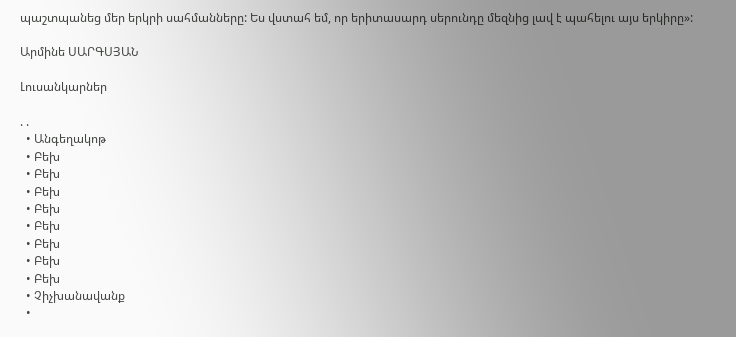պաշտպանեց մեր երկրի սահմանները: Ես վստահ եմ, որ երիտասարդ սերունդը մեզնից լավ է պահելու այս երկիրը»:

Արմինե ՍԱՐԳՍՅԱՆ

Լուսանկարներ

. .
  • Անգեղակոթ
  • Բեխ
  • Բեխ
  • Բեխ
  • Բեխ
  • Բեխ
  • Բեխ
  • Բեխ
  • Բեխ
  • Չիչխանավանք
  •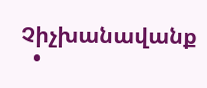Չիչխանավանք
  •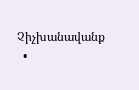Չիչխանավանք
  •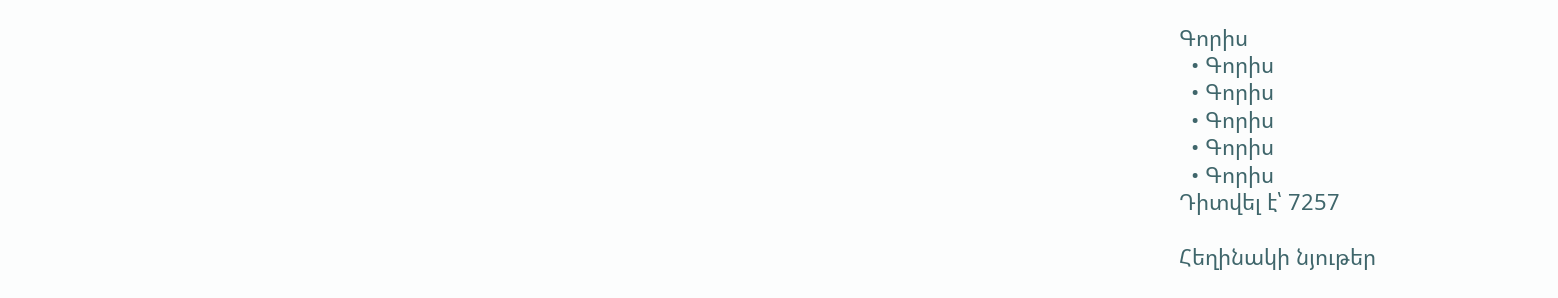Գորիս
  • Գորիս
  • Գորիս
  • Գորիս
  • Գորիս
  • Գորիս
Դիտվել է՝ 7257

Հեղինակի նյութեր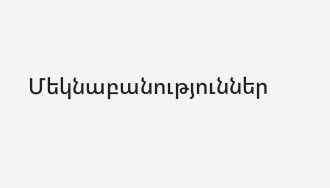Մեկնաբանություններ